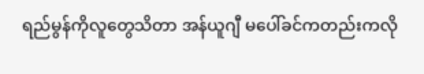ရည်မွန်ကိုလူတွေသိတာ အန်ယူဂျီ မပေါ်ခင်ကတည်းကလို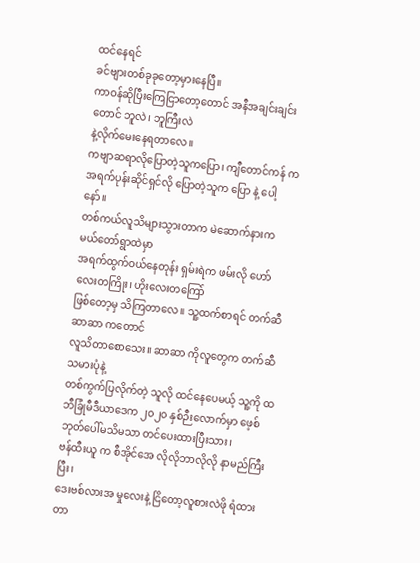ထင်နေရင်
ခင်ဗျားတစ်ခုခုတော့မှားနေပြီ။
ကာဝန်ဆိုပြီးကြေငြာတော့တောင် အနီအချင်းချင်းတောင် ဘူလဲ၊ ဘူကြီးလဲ
နဲ့လိုက်မေးနေရတာလေ။
ကဗျာဆရာလိုပြောတဲ့သူကပြော၊ ကျီတောင်ကန် က အရက်ပုန်းဆိုင်ရှင်လို ပြောတဲ့သူက ပြော နဲ့ ပေါ့နော်။
တစ်ကယ်လူသိများသွားတာက မဲဆောက်နားက မယ်တော်ရွာထဲမှာ
အရက်ထွက်ဝယ်နေတုန်း ရှမ်းရဲက ဖမ်းလို ဟော်လေးတကြိုး၊ ဟိုးလေးတကြော်
ဖြစ်တော့မှ သိကြတာလေ။ သူ့ထက်စာရင် တက်ဆီဆာဆာ ကတောင်
လူသိတာစောသေး။ ဆာဆာ ကိုလူတွေက တက်ဆီ သမားပုံနဲ့
တစ်ကွက်ပြလိုက်တဲ့ သူလို ထင်နေပေမယ့် သူ့ကို ထဘီခြုံမီဒီယာဒေက ၂၀၂၀ နှစ်ဉီးလောက်မှာ ဖေ့စ်ဘုတ်ပေါ်မသိမသာ တင်ပေးထားပြီးသား၊
ဗန်ထီးယူ က စီအိုင်အေ လိုလိုဘာလိုလို နာမည်ကြီးပြီး၊
ဒေးဗစ်လားအ မှုလေးနဲ့ ငြိတော့လူစားလဲဖို ရံထားတာ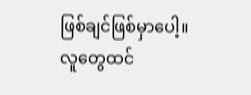ဖြစ်ချင်ဖြစ်မှာပေါ့။
လူတွေထင်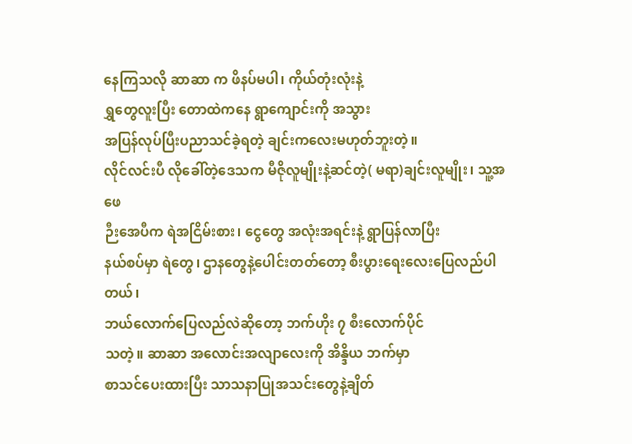နေကြသလို ဆာဆာ က ဖိနပ်မပါ၊ ကိုယ်တုံးလုံးနဲ့
ရွှတွေလူးပြီး တောထဲကနေ ရွာကျောင်းကို အသွား
အပြန်လုပ်ပြီးပညာသင်ခဲ့ရတဲ့ ချင်းကလေးမဟုတ်ဘူးတဲ့။
လိုင်လင်းပီ လိုခေါ်တဲ့ဒေသက မီဇိုလူမျိုးနဲ့ဆင်တဲ့( မရာ)ချင်းလူမျိုး၊ သူ့အဖေ
ဉီးအေပီက ရဲအငြိမ်းစား၊ ငွေတွေ အလုံးအရင်းနဲ့ ရွာပြန်လာပြီး
နယ်စပ်မှာ ရဲတွေ၊ ဌာနတွေနဲ့ပေါင်းတတ်တော့ စီးပွားရေးလေးပြေလည်ပါတယ်၊
ဘယ်လောက်ပြေလည်လဲဆိုတော့ ဘက်ဟိုး ၇ စီးလောက်ပိုင်
သတဲ့။ ဆာဆာ အလောင်းအလျာလေးကို အိန္ဒိယ ဘက်မှာ
စာသင်ပေးထားပြီး သာသနာပြုအသင်းတွေနဲ့ချိတ်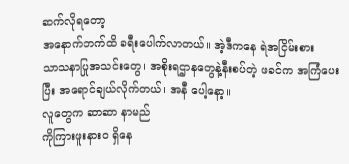ဆက်လိုရတော့
အနောက်ဘက်ထိ ခရီးပေါက်လာတယ်။ အဲ့ဒီကနေ ရဲအငြိမ်းစား
သာသနာပြုအသင်းတွေ၊ အစိုးရဌာနတွေနဲ့နီးစပ်တဲ့ ဖခင်က အကြံပေး
ပြီး အရောင်ချယ်လိုက်တယ်၊ အနီ ပေါ့နော့။
လူတွေက ဆာဆာ နာမည်
ကိုကြားဖူးနားဝ ရှိနေ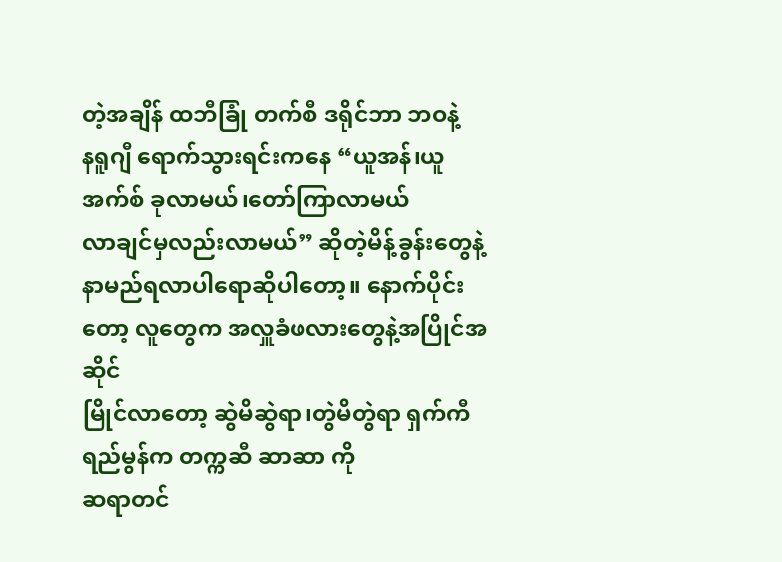တဲ့အချိန် ထဘီခြုံ တက်စီ ဒရိုင်ဘာ ဘဝနဲ့
နရူဂျီ ရောက်သွားရင်းကနေ “ယူအန်၊ယူအက်စ် ခုလာမယ်၊တော်ကြာလာမယ်
လာချင်မှလည်းလာမယ်” ဆိုတဲ့မိန့်ခွန်းတွေနဲ့ နာမည်ရလာပါရောဆိုပါတော့။ နောက်ပိုင်း တော့ လူတွေက အလှူခံဖလားတွေနဲ့အပြိုင်အဆိုင်
မြိုင်လာတော့ ဆွဲမိဆွဲရာ၊တွဲမိတွဲရာ ရှက်ကီ ရည်မွန်က တက္ကဆီ ဆာဆာ ကို
ဆရာတင်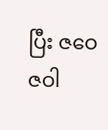ပြီး ဇဝေဇဝါ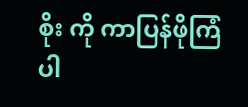စိုး ကို ကာပြန်ဖိုကြံပါ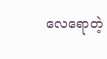လေရောတဲ့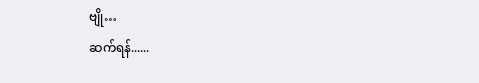ဗျို…
ဆက်ရန်......